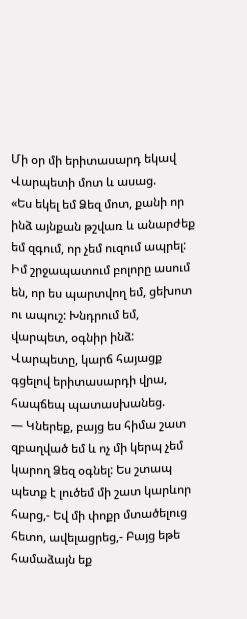Մի օր մի երիտասարդ եկավ Վարպետի մոտ և ասաց.
«Ես եկել եմ Ձեզ մոտ, քանի որ ինձ այնքան թշվառ և անարժեք եմ զգում, որ չեմ ուզում ապրել: Իմ շրջապատում բոլորը ասում են, որ ես պարտվող եմ, ցեխոտ ու ապուշ: Խնդրում եմ, վարպետ, օգնիր ինձ:
Վարպետը, կարճ հայացք գցելով երիտասարդի վրա, հապճեպ պատասխանեց.
— Կներեք, բայց ես հիմա շատ զբաղված եմ և ոչ մի կերպ չեմ կարող Ձեզ օգնել: Ես շտապ պետք է լուծեմ մի շատ կարևոր հարց,- Եվ մի փոքր մտածելուց հետո, ավելացրեց,- Բայց եթե համաձայն եք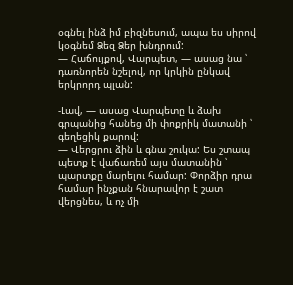օգնել ինձ իմ բիզնեսում, ապա ես սիրով կօգնեմ Ձեզ Ձեր խնդրում:
— Հաճույքով, Վարպետ, — ասաց նա ՝ դառնորեն նշելով, որ կրկին ընկավ երկրորդ պլան:

-Լավ, — ասաց Վարպետը և ձախ գրպանից հանեց մի փոքրիկ մատանի ՝ գեղեցիկ քարով:
— Վերցրու ձին և գնա շուկա: Ես շտապ պետք է վաճառեմ այս մատանին ՝ պարտքը մարելու համար: Փորձիր դրա համար ինչքան հնարավոր է շատ վերցնես, և ոչ մի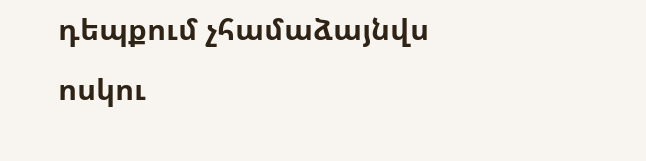դեպքում չհամաձայնվս ոսկու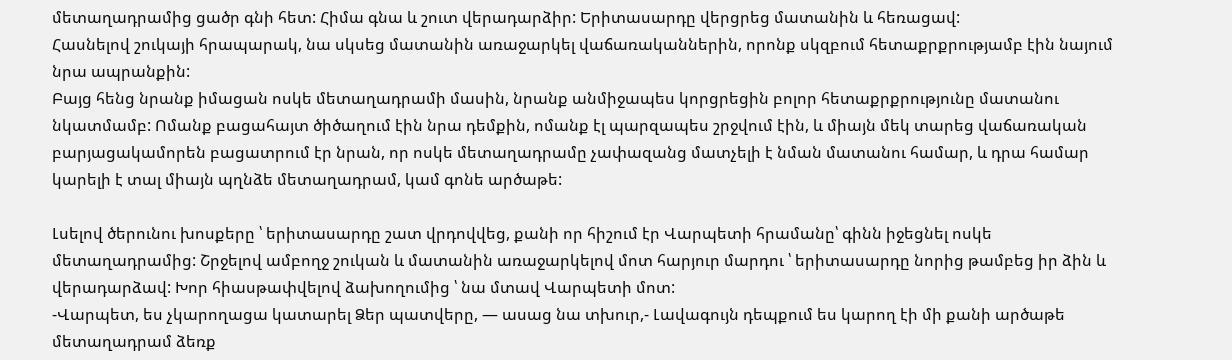մետաղադրամից ցածր գնի հետ: Հիմա գնա և շուտ վերադարձիր: Երիտասարդը վերցրեց մատանին և հեռացավ:
Հասնելով շուկայի հրապարակ, նա սկսեց մատանին առաջարկել վաճառականներին, որոնք սկզբում հետաքրքրությամբ էին նայում նրա ապրանքին:
Բայց հենց նրանք իմացան ոսկե մետաղադրամի մասին, նրանք անմիջապես կորցրեցին բոլոր հետաքրքրությունը մատանու նկատմամբ: Ոմանք բացահայտ ծիծաղում էին նրա դեմքին, ոմանք էլ պարզապես շրջվում էին, և միայն մեկ տարեց վաճառական բարյացակամորեն բացատրում էր նրան, որ ոսկե մետաղադրամը չափազանց մատչելի է նման մատանու համար, և դրա համար կարելի է տալ միայն պղնձե մետաղադրամ, կամ գոնե արծաթե:

Լսելով ծերունու խոսքերը ՝ երիտասարդը շատ վրդովվեց, քանի որ հիշում էր Վարպետի հրամանը՝ գինն իջեցնել ոսկե մետաղադրամից: Շրջելով ամբողջ շուկան և մատանին առաջարկելով մոտ հարյուր մարդու ՝ երիտասարդը նորից թամբեց իր ձին և վերադարձավ: Խոր հիասթափվելով ձախողումից ՝ նա մտավ Վարպետի մոտ:
-Վարպետ, ես չկարողացա կատարել Ձեր պատվերը, — ասաց նա տխուր,- Լավագույն դեպքում ես կարող էի մի քանի արծաթե մետաղադրամ ձեռք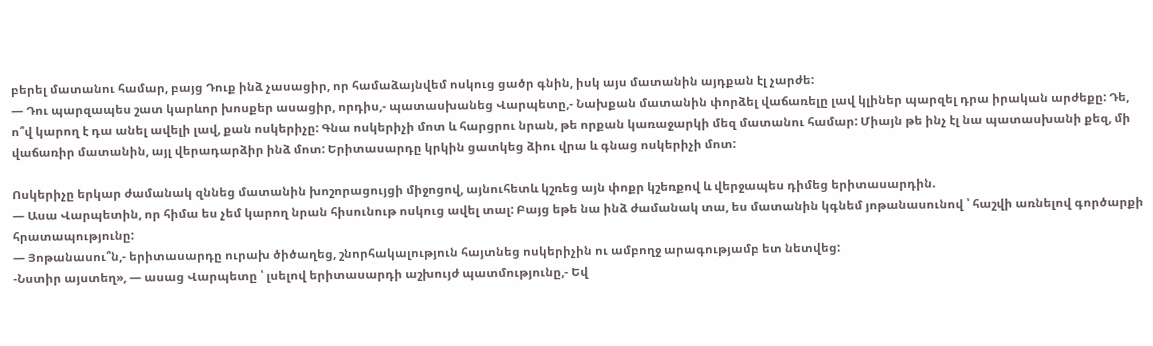բերել մատանու համար, բայց Դուք ինձ չասացիր, որ համաձայնվեմ ոսկուց ցածր գնին, իսկ այս մատանին այդքան էլ չարժե:
— Դու պարզապես շատ կարևոր խոսքեր ասացիր, որդիս,- պատասխանեց Վարպետը,- Նախքան մատանին փորձել վաճառելը լավ կլիներ պարզել դրա իրական արժեքը: Դե, ո՞վ կարող է դա անել ավելի լավ, քան ոսկերիչը: Գնա ոսկերիչի մոտ և հարցրու նրան, թե որքան կառաջարկի մեզ մատանու համար: Միայն թե ինչ էլ նա պատասխանի քեզ, մի վաճառիր մատանին, այլ վերադարձիր ինձ մոտ: Երիտասարդը կրկին ցատկեց ձիու վրա և գնաց ոսկերիչի մոտ:

Ոսկերիչը երկար ժամանակ զննեց մատանին խոշորացույցի միջոցով, այնուհետև կշռեց այն փոքր կշեռքով և վերջապես դիմեց երիտասարդին.
— Ասա Վարպետին, որ հիմա ես չեմ կարող նրան հիսունութ ոսկուց ավել տալ: Բայց եթե նա ինձ ժամանակ տա, ես մատանին կգնեմ յոթանասունով ՝ հաշվի առնելով գործարքի հրատապությունը:
— Յոթանասու՞ն,- երիտասարդը ուրախ ծիծաղեց, շնորհակալություն հայտնեց ոսկերիչին ու ամբողջ արագությամբ ետ նետվեց:
-Նստիր այստեղ», — ասաց Վարպետը ՝ լսելով երիտասարդի աշխույժ պատմությունը,- Եվ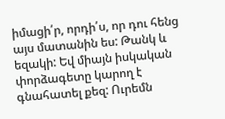իմացի՛ր, որդի՛ս, որ դու հենց այս մատանին ես: Թանկ և եզակի: Եվ միայն իսկական փորձագետը կարող է գնահատել քեզ: Ուրեմն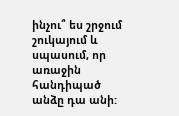ինչու՞ ես շրջում շուկայում և սպասում, որ առաջին հանդիպած անձը դա անի: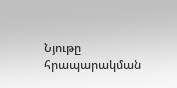Նյութը հրապարակման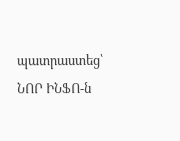պատրաստեց՝ ՆՈՐ ԻՆՖՈ-ն